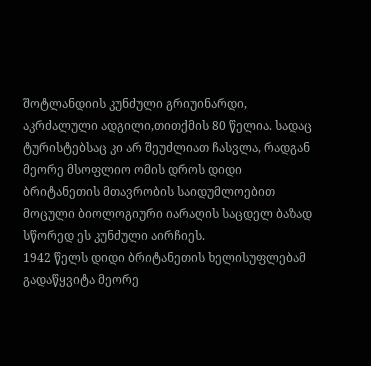შოტლანდიის კუნძული გრიუინარდი, აკრძალული ადგილი,თითქმის 80 წელია. სადაც ტურისტებსაც კი არ შეუძლიათ ჩასვლა, რადგან მეორე მსოფლიო ომის დროს დიდი ბრიტანეთის მთავრობის საიდუმლოებით მოცული ბიოლოგიური იარაღის საცდელ ბაზად სწორედ ეს კუნძული აირჩიეს.
1942 წელს დიდი ბრიტანეთის ხელისუფლებამ გადაწყვიტა მეორე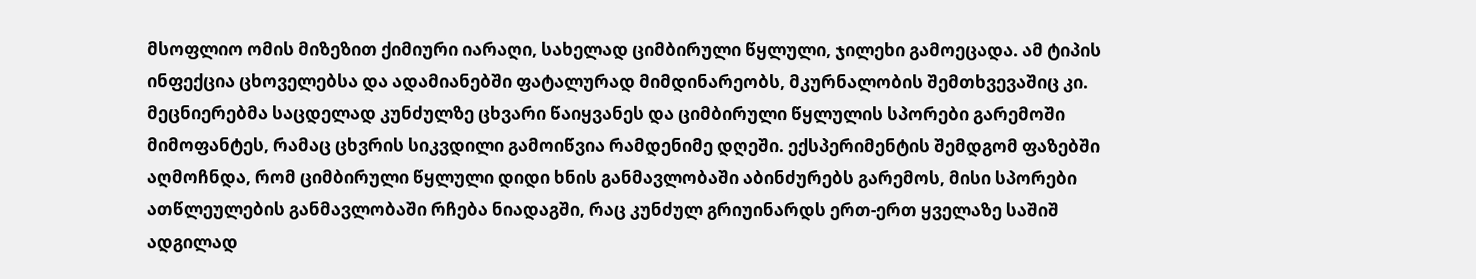მსოფლიო ომის მიზეზით ქიმიური იარაღი, სახელად ციმბირული წყლული, ჯილეხი გამოეცადა. ამ ტიპის ინფექცია ცხოველებსა და ადამიანებში ფატალურად მიმდინარეობს, მკურნალობის შემთხვევაშიც კი.
მეცნიერებმა საცდელად კუნძულზე ცხვარი წაიყვანეს და ციმბირული წყლულის სპორები გარემოში მიმოფანტეს, რამაც ცხვრის სიკვდილი გამოიწვია რამდენიმე დღეში. ექსპერიმენტის შემდგომ ფაზებში აღმოჩნდა, რომ ციმბირული წყლული დიდი ხნის განმავლობაში აბინძურებს გარემოს, მისი სპორები ათწლეულების განმავლობაში რჩება ნიადაგში, რაც კუნძულ გრიუინარდს ერთ-ერთ ყველაზე საშიშ ადგილად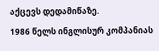აქცევს დედამიწაზე.
1986 წელს ინგლისურ კომპანიას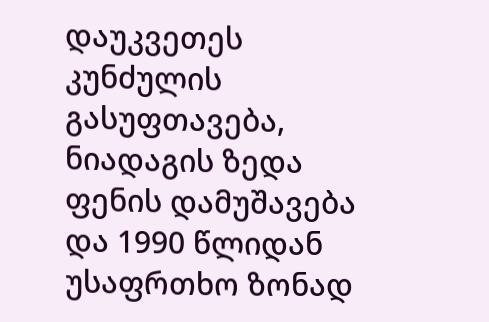დაუკვეთეს კუნძულის გასუფთავება, ნიადაგის ზედა ფენის დამუშავება და 1990 წლიდან უსაფრთხო ზონად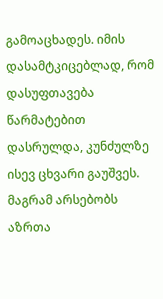გამოაცხადეს. იმის დასამტკიცებლად, რომ დასუფთავება წარმატებით დასრულდა, კუნძულზე ისევ ცხვარი გაუშვეს. მაგრამ არსებობს აზრთა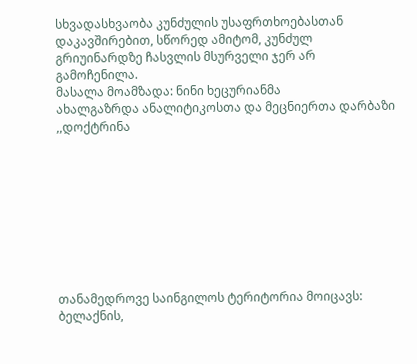სხვადასხვაობა კუნძულის უსაფრთხოებასთან დაკავშირებით, სწორედ ამიტომ, კუნძულ გრიუინარდზე ჩასვლის მსურველი ჯერ არ გამოჩენილა.
მასალა მოამზადა: ნინი ხეცურიანმა
ახალგაზრდა ანალიტიკოსთა და მეცნიერთა დარბაზი ,,დოქტრინა









თანამედროვე საინგილოს ტერიტორია მოიცავს: ბელაქნის,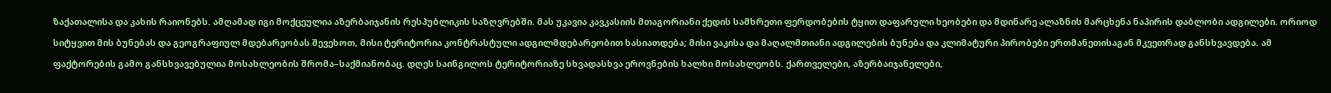ზაქათალისა და კახის რაიონებს. ამღამად იგი მოქცეულია აზერბაიჯანის რესპუბლიკის საზღვრებში. მას უკავია კავკასიის მთაგორიანი ქედის სამხრეთი ფერდობების ტყით დაფარული ხეობები და მდინარე ალაზნის მარცხენა ნაპირის დაბლობი ადგილები. ორიოდ სიტყვით მის ბუნებას და გეოგრაფიულ მდებარეობას შევეხოთ, მისი ტერიტორია კონტრასტული ადგილმდებარეობით ხასიათდება; მისი ვაკისა და მაღალმთიანი ადგილების ბუნება და კლიმატური პირობები ერთმანეთისაგან მკვეთრად განსხვავდება. ამ ფაქტორების გამო განსხვავებულია მოსახლეობის შრომა–საქმიანობაც. დღეს საინგილოს ტერიტორიაზე სხვადასხვა ეროვნების ხალხი მოსახლეობს. ქართველები, აზერბაიჯანელები,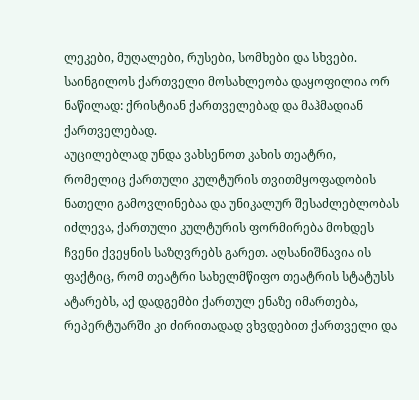ლეკები, მუღალები, რუსები, სომხები და სხვები. საინგილოს ქართველი მოსახლეობა დაყოფილია ორ ნაწილად: ქრისტიან ქართველებად და მაჰმადიან ქართველებად.
აუცილებლად უნდა ვახსენოთ კახის თეატრი, რომელიც ქართული კულტურის თვითმყოფადობის ნათელი გამოვლინებაა და უნიკალურ შესაძლებლობას იძლევა, ქართული კულტურის ფორმირება მოხდეს ჩვენი ქვეყნის საზღვრებს გარეთ. აღსანიშნავია ის ფაქტიც, რომ თეატრი სახელმწიფო თეატრის სტატუსს ატარებს, აქ დადგემბი ქართულ ენაზე იმართება, რეპერტუარში კი ძირითადად ვხვდებით ქართველი და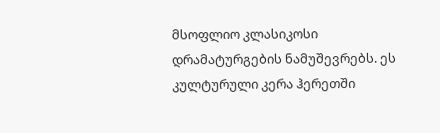მსოფლიო კლასიკოსი დრამატურგების ნამუშევრებს. ეს კულტურული კერა ჰერეთში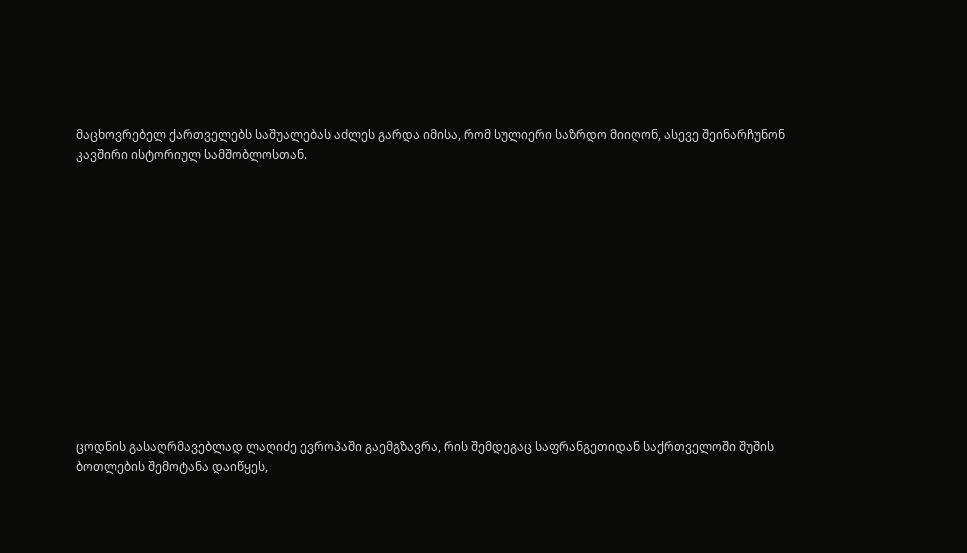მაცხოვრებელ ქართველებს საშუალებას აძლეს გარდა იმისა, რომ სულიერი საზრდო მიიღონ, ასევე შეინარჩუნონ კავშირი ისტორიულ სამშობლოსთან.













ცოდნის გასაღრმავებლად ლაღიძე ევროპაში გაემგზავრა, რის შემდეგაც საფრანგეთიდან საქრთველოში შუშის ბოთლების შემოტანა დაიწყეს,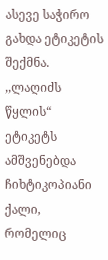ასევე საჭირო გახდა ეტიკეტის შექმნა. ,,ლაღიძს წყლის“ ეტიკეტს ამშვენებდა ჩიხტიკოპიანი ქალი, რომელიც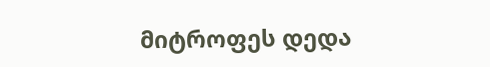მიტროფეს დედა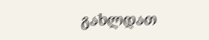გახლდათ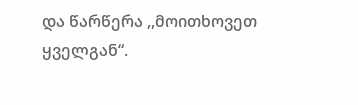და წარწერა ,,მოითხოვეთ ყველგან“.